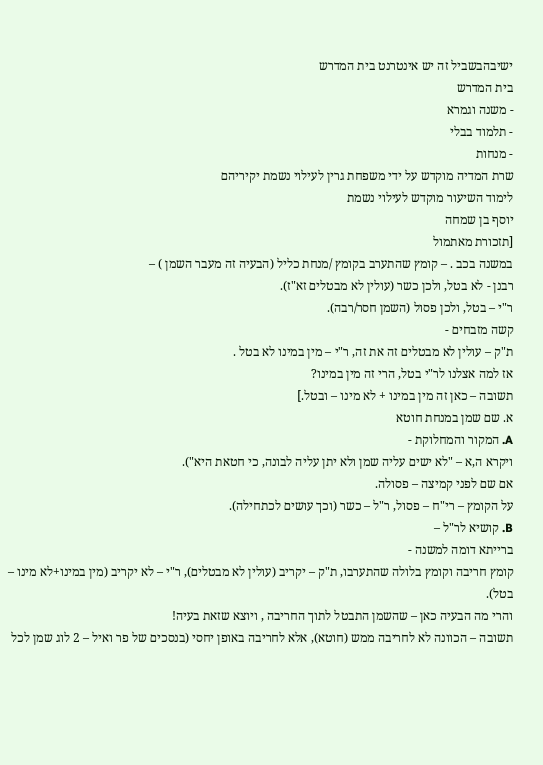ישיבהבשביל זה יש אינטרנט בית המדרש
בית המדרש
- משנה וגמרא
- תלמוד בבלי
- מנחות
שרת המדיה מוקדש על ידי משפחת גרין לעילוי נשמת יקיריהם
לימוד השיעור מוקדש לעילוי נשמת
יוסף בן שמחה
[תזכורת מאתמול
במשנה בכב . – קומץ שהתערב בקומץ /מנחת כליל (הבעיה זה מעבר השמן ) –
רבנן - לא בטל, ולכן כשר (עולין לא מבטלים זא"ז).
ר"י – בטל, ולכן פסול (השמן חסר/רבה).
קשה מזבחים -
ת"ק – עולין לא מבטלים זה את זה, ר"י – מין במינו לא בטל .
אז למה אצלנו לר"י בטל, הרי זה מין במינו?
תשובה – כאן זה מין במינו + לא מינו – ובטל.]
א. שם שמן במנחת חוטא
A. המקור והמחלוקת -
ויקרא ה,א – "לא ישים עליה שמן ולא יתן עליה לבונה, כי חטאת היא").
אם שם לפני קמיצה – פסולה.
על הקומץ – רי"ח – פסול, ר"ל – כשר (וכך עושים לכתחילה).
B. קושיא לר"ל –
ברייתא דומה למשנה -
קומץ חריבה וקומץ בלולה שהתערבו, ת"ק – יקריב (עולין לא מבטלים), ר"י – לא יקריב (מין במינו+לא מינו – בטל).
והרי מה הבעיה כאן – שהשמן התבטל לתוך החריבה , ויוצא שזאת בעיה!
תשובה – הכוונה לא לחריבה ממש (חוטא), אלא לחריבה באופן יחסי (בנסכים של פר ואיל – 2 לוג שמן לכל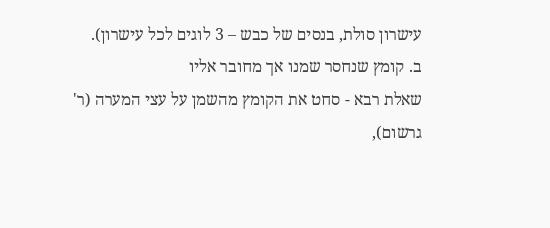עישרון סולת, בנסים של כבש – 3 לוגים לכל עישרון).
ב. קומץ שנחסר שמנו אך מחובר אליו
שאלת רבא - סחט את הקומץ מהשמן על עצי המערה (ר' גרשום),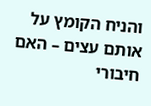והניח הקומץ על אותם עצים – האם חיבורי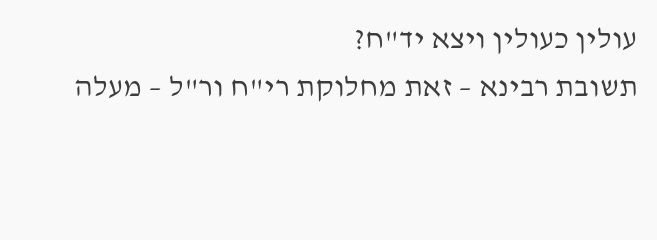עולין כעולין ויצא יד"ח?
תשובת רבינא – זאת מחלוקת רי"ח ור"ל – מעלה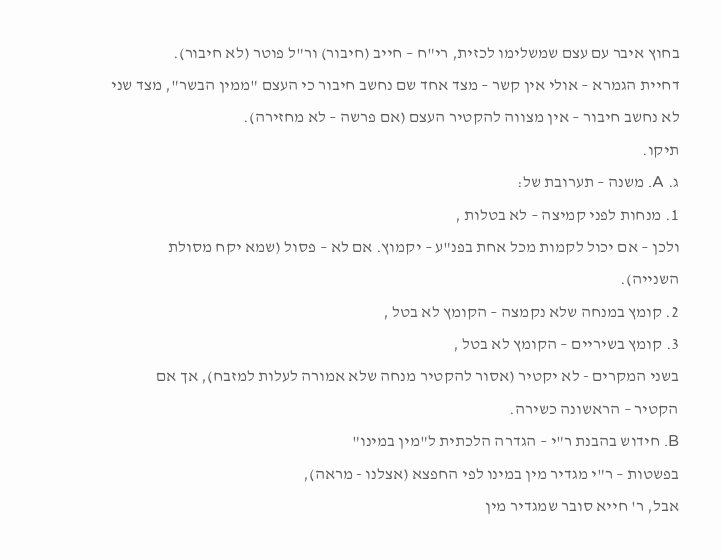בחוץ איבר עם עצם שמשלימו לכזית, רי"ח – חייב (חיבור) ור"ל פוטר (לא חיבור).
דחיית הגמרא – אולי אין קשר – מצד אחד שם נחשב חיבור כי העצם "ממין הבשר", מצד שני לא נחשב חיבור – אין מצווה להקטיר העצם (אם פרשה – לא מחזירה).
תיקו.
ג. A. משנה – תערובת של:
1. מנחות לפני קמיצה – לא בטלות ,
ולכן – אם יכול לקמות מכל אחת בפנ"ע – יקמוץ. אם לא – פסול (שמא יקח מסולת השנייה).
2. קומץ במנחה שלא נקמצה – הקומץ לא בטל ,
3. קומץ בשיריים – הקומץ לא בטל ,
בשני המקרים - לא יקטיר (אסור להקטיר מנחה שלא אמורה לעלות למזבח), אך אם הקטיר – הראשונה כשירה.
B. חידוש בהבנת ר"י – הגדרה הלכתית ל"מין במינו"
בפשטות – ר"י מגדיר מין במינו לפי החפצא (אצלנו - מראה),
אבל, ר' חייא סובר שמגדיר מין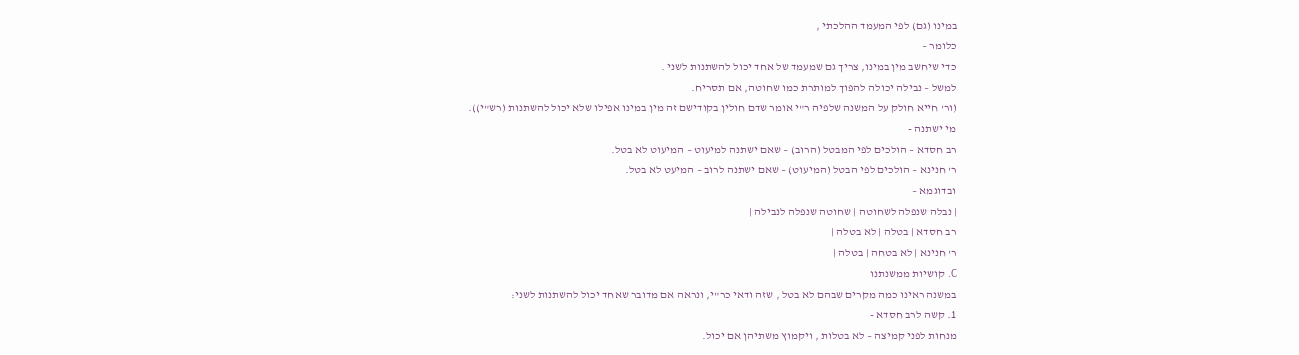במינו (גם) לפי המעמד ההלכתי ,
כלומר –
כדי שיחשב מין במינו, צריך גם שמעמד של אחד יכול להשתנות לשני .
למשל – נבילה יכולה להפוך למותרת כמו שחוטה, אם תסריח.
(ור' חייא חולק על המשנה שלפיה ר"י אומר שדם חולין בקודישם זה מין במינו אפילו שלא יכול להשתנות (רש"י)).
מי ישתנה -
רב חסדא – הולכים לפי המבטל (הרוב) – שאם ישתנה למיעוט – המיעוט לא בטל.
ר' חנינא – הולכים לפי הבטל (המיעוט) – שאם ישתנה לרוב – המיעט לא בטל.
ובדוגמא –
| נבלה שנפלה לשחוטה | שחוטה שנפלה לנבילה |
רב חסדא | בטלה | לא בטלה |
ר' חנינא | לא בטחה | בטלה |
C. קושיות ממשנתנו
במשנה ראינו כמה מקרים שבהם לא בטל , שזה ודאי כר"י, ונראה אם מדובר שאחד יכול להשתנות לשני:
1. קשה לרב חסדא -
מנחות לפני קמיצה – לא בטלות , ויקמוץ משתיהן אם יכול.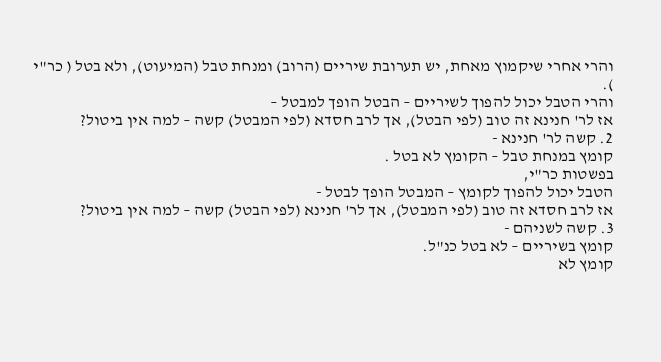והרי אחרי שיקמוץ מאחת, יש תערובת שיריים (הרוב) ומנחת טבל (המיעוט), ולא בטל ( כר"י ).
והרי הטבל יכול להפוך לשיריים – הבטל הופך למבטל –
אז לר' חנינא זה טוב (לפי הבטל), אך לרב חסדא (לפי המבטל) קשה – למה אין ביטול?
2. קשה לר' חנינא -
קומץ במנחת טבל – הקומץ לא בטל .
בפשטות כר"י,
הטבל יכול להפוך לקומץ – המבטל הופך לבטל -
אז לרב חסדא זה טוב (לפי המבטל), אך לר' חנינא (לפי הבטל) קשה – למה אין ביטול?
3. קשה לשניהם -
קומץ בשיריים – לא בטל כנ"ל.
קומץ לא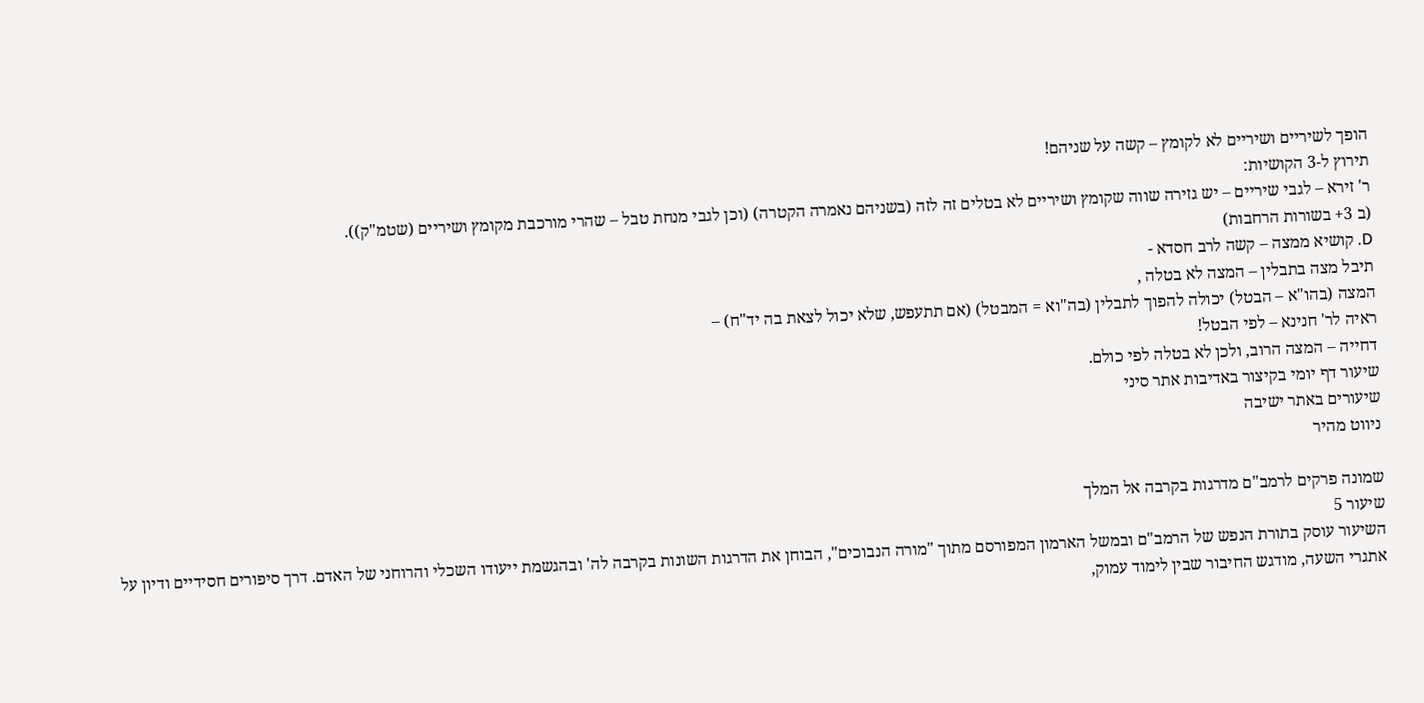הופך לשיריים ושיריים לא לקומץ – קשה על שניהם!
תירוץ ל-3 הקושיות:
ר' זירא – לגבי שיריים – יש גזירה שווה שקומץ ושיריים לא בטלים זה לזה (בשניהם נאמרה הקטרה) (וכן לגבי מנחת טבל – שהרי מורכבת מקומץ ושיריים (שטמ"ק)).
(ב 3+ בשורות הרחבות)
D. קושיא ממצה – קשה לרב חסדא -
תיבל מצה בתבלין – המצה לא בטלה ,
המצה (בהו"א – הבטל) יכולה להפוך לתבלין (בה"וא = המבטל) (אם תתעפש, שלא יכול לצאת בה יד"ח) –
ראיה לר' חנינא – לפי הבטל!
דחייה – המצה הרוב, ולכן לא בטלה לפי כולם.
שיעור דף יומי בקיצור באדיבות אתר סיני
שיעורים באתר ישיבה
ניווט מהיר

שמונה פרקים לרמב"ם מדרגות בקרבה אל המלך
שיעור 5
השיעור עוסק בתורת הנפש של הרמב"ם ובמשל הארמון המפורסם מתוך "מורה הנבוכים", הבוחן את הדרגות השונות בקרבה לה' ובהגשמת ייעודו השכלי והרוחני של האדם. דרך סיפורים חסידיים ודיון על אתגרי השעה, מודגש החיבור שבין לימוד עמוק,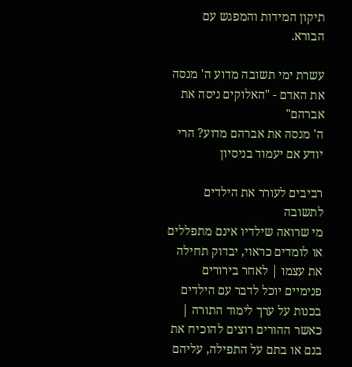תיקון המידות והמפגש עם הבורא.

עשרת ימי תשובה מדוע ה' מנסה את האדם - "האלוקים ניסה את אברהם"
ה' מנסה את אברהם מדוע? הרי יודע אם יעמוד בניסיון

רביבים לעורר את הילדים לתשובה
מי שרואה שילדיו אינם מתפללים או לומדים כראוי, יבדוק תחילה את עצמו | לאחר בירורים פנימיים יוכל לדבר עם הילדים בכנות על ערך לימוד התורה | כאשר ההורים רוצים להוכיח את בנם או בתם על התפילה, עליהם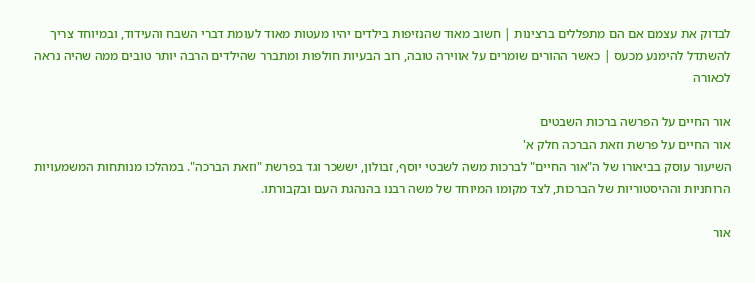לבדוק את עצמם אם הם מתפללים ברצינות | חשוב מאוד שהנזיפות בילדים יהיו מעטות מאוד לעומת דברי השבח והעידוד, ובמיוחד צריך להשתדל להימנע מכעס | כאשר ההורים שומרים על אווירה טובה, רוב הבעיות חולפות ומתברר שהילדים הרבה יותר טובים ממה שהיה נראה לכאורה

אור החיים על הפרשה ברכות השבטים
אור החיים על פרשת וזאת הברכה חלק א'
השיעור עוסק בביאורו של ה"אור החיים" לברכות משה לשבטי יוסף, זבולון, יששכר וגד בפרשת "וזאת הברכה". במהלכו מנותחות המשמעויות הרוחניות וההיסטוריות של הברכות, לצד מקומו המיוחד של משה רבנו בהנהגת העם ובקבורתו.

אור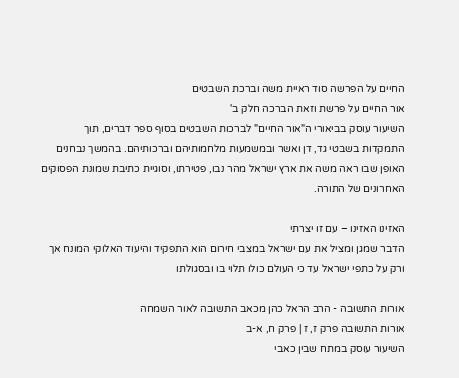החיים על הפרשה סוד ראיית משה וברכת השבטים
אור החיים על פרשת וזאת הברכה חלק ב'
השיעור עוסק בביאורי ה"אור החיים" לברכות השבטים בסוף ספר דברים, תוך התמקדות בשבטי גד, דן ואשר ובמשמעות מלחמותיהם וברכותיהם. בהמשך נבחנים האופן שבו ראה משה את ארץ ישראל מהר נבו, פטירתו, וסוגיית כתיבת שמונת הפסוקים האחרונים של התורה.

האזינו האזינו – עם זו יצרתי
הדבר שמגן ומציל את עם ישראל במצבי חירום הוא התפקיד והיעוד האלוקי המונח אך ורק על כתפי ישראל עד כי העולם כולו תלוי בו ובסגולתו

אורות התשובה - הרב הראל כהן מכאב התשובה לאור השמחה
אורות התשובה פרק ז, ז | פרק ח, א-ב
השיעור עוסק במתח שבין כאבי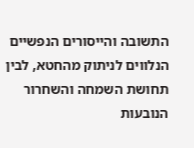התשובה והייסורים הנפשיים הנלווים לניתוק מהחטא, לבין תחושת השמחה והשחרור הנובעות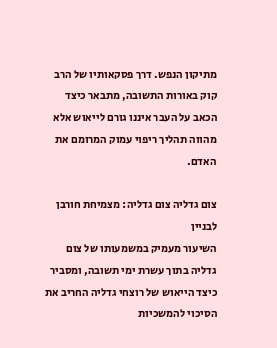מתיקון הנפש. דרך פסקאותיו של הרב קוק באורות התשובה, מתבאר כיצד הכאב על העבר איננו גורם לייאוש אלא מהווה תהליך ריפוי עמוק המרומם את האדם.

צום גדליה צום גדליה: מצמיחת חורבן לבניין
השיעור מעמיק במשמעותו של צום גדליה בתוך עשרת ימי תשובה, ומסביר כיצד הייאוש של רוצחי גדליה החריב את הסיכוי להמשכיות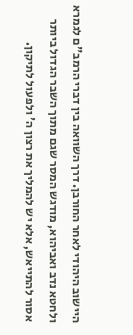היישוב היהודי לאחר החורבן. דרך השוואה בין דברי הרמב"ם לגמרא ולחטא נדב ואביהוא, מודגש המסר שגם מתוך השבר הגדול ביותר אסור להתייאש, אלא יש להמליך את רצון ה' ולפעול לתיקון.